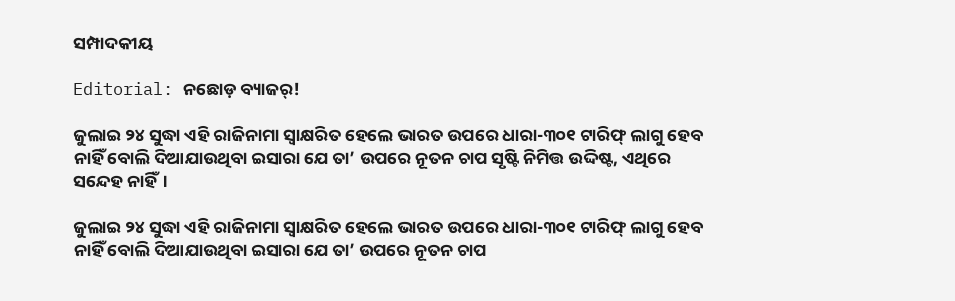ସମ୍ପାଦକୀୟ

Editorial: ନଛୋଡ଼ ବ୍ୟାଜର୍!

ଜୁଲାଇ ୨୪ ସୁଦ୍ଧା ଏହି ରାଜିନାମା ସ୍ବାକ୍ଷରିତ ହେଲେ ଭାରତ ଉପରେ ଧାରା-୩୦୧ ଟାରିଫ୍ ଲାଗୁ ହେବ ନାହିଁ ବୋଲି ଦିଆଯାଉଥିବା ଇସାରା ଯେ ତା’ ଉପରେ ନୂତନ ଚାପ ସୃଷ୍ଟି ନିମିତ୍ତ ଉଦ୍ଦିଷ୍ଟ, ଏଥିରେ ସନ୍ଦେହ ନାହିଁ।

ଜୁଲାଇ ୨୪ ସୁଦ୍ଧା ଏହି ରାଜିନାମା ସ୍ବାକ୍ଷରିତ ହେଲେ ଭାରତ ଉପରେ ଧାରା-୩୦୧ ଟାରିଫ୍ ଲାଗୁ ହେବ ନାହିଁ ବୋଲି ଦିଆଯାଉଥିବା ଇସାରା ଯେ ତା’ ଉପରେ ନୂତନ ଚାପ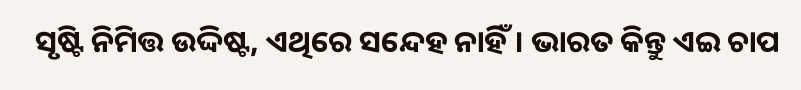ସୃଷ୍ଟି ନିମିତ୍ତ ଉଦ୍ଦିଷ୍ଟ, ଏଥିରେ ସନ୍ଦେହ ନାହିଁ। ଭାରତ କିନ୍ତୁ ଏଇ ଚାପ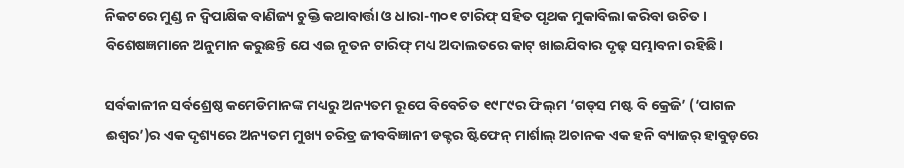ନିକଟରେ ମୁଣ୍ଡ ନ ଦ୍ବିପାକ୍ଷିକ ବାଣିଜ୍ୟ ଚୁକ୍ତି କଥାବାର୍ତ୍ତା ଓ ଧାରା-୩୦୧ ଟାରିଫ୍ ସହିତ ପୃଥକ ମୁକାବିଲା କରିବା ଉଚିତ। ବିଶେଷଜ୍ଞମାନେ ଅନୁମାନ କରୁଛନ୍ତି ଯେ ଏଇ ନୂତନ ଟାରିଫ୍ ମଧ୍ୟ ଅଦାଲତରେ କାଟ୍ ଖାଇଯିବାର ଦୃଢ଼ ସମ୍ଭାବନା ରହିଛି।

ସର୍ବକାଳୀନ ସର୍ବଶ୍ରେଷ୍ଠ କମେଡିମାନଙ୍କ ମଧ୍ୟରୁ ଅନ୍ୟତମ ରୂପେ ବିବେଚିତ ୧୯୮୯ର ଫିଲ୍‌ମ ‘ଗଡ୍‌ସ ମଷ୍ଟ ବି କ୍ରେଜି’ (‘ପାଗଳ ଈଶ୍ବର’)ର ଏକ ଦୃଶ୍ୟରେ ଅନ୍ୟତମ ମୁଖ୍ୟ ଚରିତ୍ର ଜୀବବିଜ୍ଞାନୀ ଡକ୍ଟର ଷ୍ଟିଫେନ୍ ମାର୍ଶାଲ୍ ଅଚାନକ ଏକ ହନି ବ୍ୟାଜର୍ ହାବୁଡ଼ରେ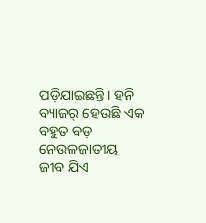ପଡ଼ିଯାଇଛନ୍ତି। ହନି ବ୍ୟାଜର୍ ହେଉଛି ଏକ ବହୁତ ବଡ଼ ନେଉଳଜାତୀୟ ଜୀବ ଯିଏ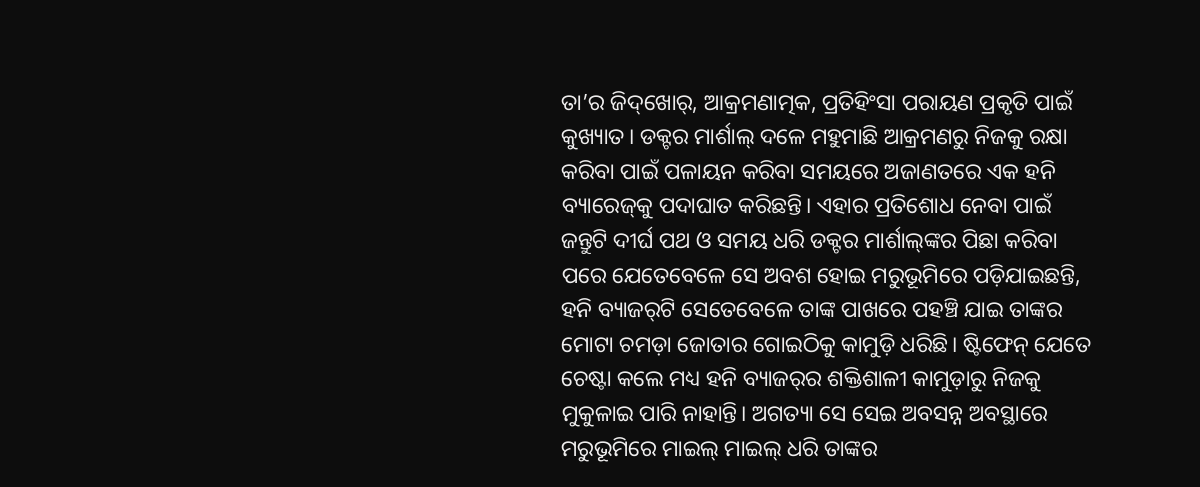ତା’ର ଜିଦ୍‌ଖୋର୍, ଆକ୍ରମଣାତ୍ମକ, ପ୍ରତିହିଂସା ପରାୟଣ ପ୍ରକୃତି ପାଇଁ କୁଖ୍ୟାତ। ଡକ୍ଟର ମାର୍ଶାଲ୍ ଦଳେ ମହୁମାଛି ଆକ୍ରମଣରୁ ନିଜକୁ ରକ୍ଷା କରିବା ପାଇଁ ପଳାୟନ କରିବା ସମୟରେ ଅଜାଣତରେ ଏକ ହନି ବ୍ୟାରେଜ୍‌କୁ ପଦାଘାତ କରିଛନ୍ତି। ଏହାର ପ୍ରତିଶୋଧ ନେବା ପାଇଁ ଜନ୍ତୁଟି ଦୀର୍ଘ ପଥ ଓ ସମୟ ଧରି ଡକ୍ଟର ମାର୍ଶାଲ୍‌ଙ୍କର ପିଛା କରିବା ପରେ ଯେତେବେଳେ ସେ ଅବଶ ହୋଇ ମରୁଭୂମିରେ ପଡ଼ିଯାଇଛନ୍ତି, ହନି ବ୍ୟାଜର୍‌ଟି ସେତେବେଳେ ତାଙ୍କ ପାଖରେ ପହଞ୍ଚି ଯାଇ ତାଙ୍କର ମୋଟା ଚମଡ଼ା ଜୋତାର ଗୋଇଠିକୁ କାମୁଡ଼ି ଧରିଛି। ଷ୍ଟିଫେନ୍ ଯେତେ ଚେଷ୍ଟା କଲେ ମଧ୍ୟ ହନି ବ୍ୟାଜର୍‌ର ଶକ୍ତିଶାଳୀ କାମୁଡ଼ାରୁ ନିଜକୁ ମୁକୁଳାଇ ପାରି ନାହାନ୍ତି। ଅଗତ୍ୟା ସେ ସେଇ ଅବସନ୍ନ ଅବସ୍ଥାରେ ମରୁଭୂମିରେ ମାଇଲ୍ ମାଇଲ୍ ଧରି ତାଙ୍କର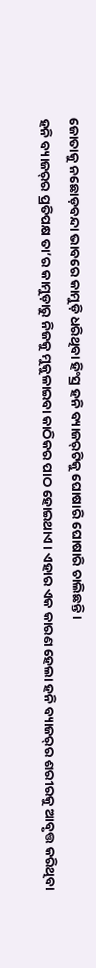ଜୋତାକୁ ନଛୋଡ଼ବନ୍ଦା ଭାବରେ କାମୁଡ଼ି ଧରିଥିବା ହିଂସ୍ର ହନି ବ୍ୟାଜର୍‌ଟିକୁ ଘୋଷାରି ଘୋଷାରି ଚାଲିଛନ୍ତି।
ହନି ବ୍ୟାଜର୍‌ର ପ୍ରତିପକ୍ଷ ତା’ର କାମୁଡ଼ାରୁ ନିଜକୁ ମୁକୁଳାଇବା କାଠିକର ପାଠ ହୋଇଥାଏ। ଏହାର ଏକ କାରଣ ହେଲା ହନି ବ୍ୟାଜର୍‌ର ଶରୀରକୁ ଆବୃତ୍ତ କରିଥିବା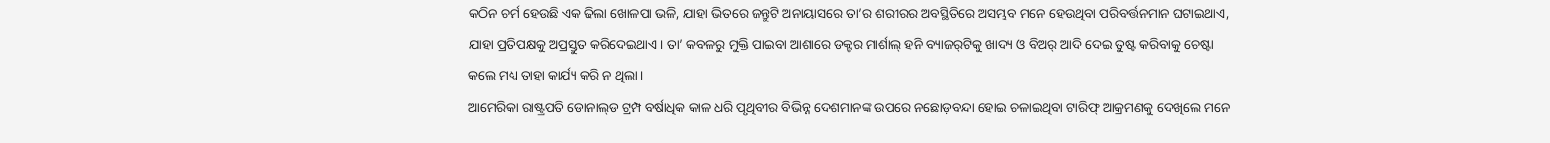କଠିନ ଚର୍ମ ହେଉଛି ଏକ ଢିଲା ଖୋଳପା ଭଳି, ଯାହା ଭିତରେ ଜନ୍ତୁଟି ଅନାୟାସରେ ତା’ର ଶରୀରର ଅବସ୍ଥିତିରେ ଅସମ୍ଭବ ମନେ ହେଉଥିବା ପରିବର୍ତ୍ତନମାନ ଘଟାଇଥାଏ, ଯାହା ପ୍ରତିପକ୍ଷକୁ ଅପ୍ରସ୍ତୁତ କରିଦେଇଥାଏ। ତା’ କବଳରୁ ମୁକ୍ତି ପାଇବା ଆଶାରେ ଡକ୍ଟର ମାର୍ଶାଲ୍ ହନି ବ୍ୟାଜର୍‌ଟିକୁ ଖାଦ୍ୟ ଓ ବିଅର୍ ଆଦି ଦେଇ ତୁଷ୍ଟ କରିବାକୁ ଚେଷ୍ଟା କଲେ ମଧ୍ୟ ତାହା କାର୍ଯ୍ୟ କରି ନ ଥିଲା।
ଆମେରିକା ରାଷ୍ଟ୍ରପତି ଡୋନାଲ୍‌ଡ ଟ୍ରମ୍ପ ବର୍ଷାଧିକ କାଳ ଧରି ପୃଥିବୀର ବିଭିନ୍ନ ଦେଶମାନଙ୍କ ଉପରେ ନଛୋଡ଼ବନ୍ଦା ହୋଇ ଚଳାଇଥିବା ଟାରିଫ୍ ଆକ୍ରମଣକୁ ଦେଖିଲେ ମନେ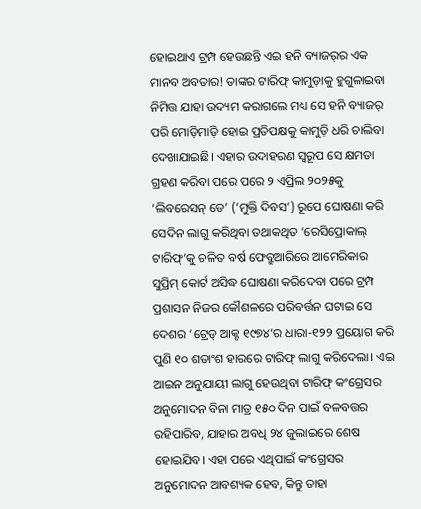ହୋଇଥାଏ ଟ୍ରମ୍ପ ହେଉଛନ୍ତି ଏଇ ହନି ବ୍ୟାଜର୍‌ର ଏକ ମାନବ ଅବତାର! ତାଙ୍କର ଟାରିଫ୍ କାମୁଡ଼ାକୁ ହୁଗୁଳାଇବା ନିମିତ୍ତ ଯାହା ଉଦ୍ୟମ କରାଗଲେ ମଧ୍ୟ ସେ ହନି ବ୍ୟାଜର୍ ପରି ମୋଡ଼ିମାଡ଼ି ହୋଇ ପ୍ରତିପକ୍ଷକୁ କାମୁଡ଼ି ଧରି ଚାଲିବା ଦେଖାଯାଇଛି। ଏହାର ଉଦାହରଣ ସ୍ବରୂପ ସେ କ୍ଷମତା ଗ୍ରହଣ କରିବା ପରେ ପରେ ୨ ଏପ୍ରିଲ ୨୦୨୫କୁ ‘ଲିବରେସନ୍ ଡେ’ (‘ମୁକ୍ତି ଦିବସ’) ରୂପେ ଘୋଷଣା କରି ସେଦିନ ଲାଗୁ କରିଥିବା ତଥାକଥିତ ‘ରେସିପ୍ରୋକାଲ୍ ଟାରିଫ୍’କୁ ଚଳିତ ବର୍ଷ ଫେବ୍ରୁଆରିରେ ଆମେରିକାର ସୁପ୍ରିମ୍ କୋର୍ଟ ଅସିଦ୍ଧ ଘୋଷଣା କରିଦେବା ପରେ ଟ୍ରମ୍ପ ପ୍ରଶାସନ ନିଜର କୌଶଳରେ ପରିବର୍ତ୍ତନ ଘଟାଇ ସେ ଦେଶର ‘ଟ୍ରେଡ୍ ଆକ୍ଟ ୧୯୭୪’ର ଧାରା-୧୨୨ ପ୍ରୟୋଗ କରି ପୁଣି ୧୦ ଶତାଂଶ ହାରରେ ଟାରିଫ୍ ଲାଗୁ କରିଦେଲା। ଏଇ ଆଇନ ଅନୁଯାୟୀ ଲାଗୁ ହେଉଥିବା ଟାରିଫ୍ କଂଗ୍ରେସର ଅନୁମୋଦନ ବିନା ମାତ୍ର ୧୫୦ ଦିନ ପାଇଁ ବଳବତ୍ତର ରହିପାରିବ, ଯାହାର ଅବଧି ୨୪ ଜୁଲାଇରେ ଶେଷ ହୋଇଯିବ। ଏହା ପରେ ଏଥିପାଇଁ କଂଗ୍ରେସର ଅନୁମୋଦନ ଆବଶ୍ୟକ ହେବ, କିନ୍ତୁ ତାହା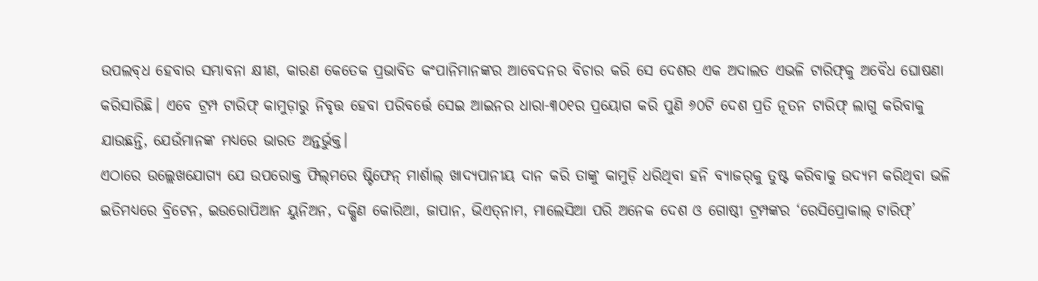ଉପଲବ୍‌ଧ ହେବାର ସମ୍ଭାବନା କ୍ଷୀଣ, କାରଣ କେତେକ ପ୍ରଭାବିତ କଂପାନିମାନଙ୍କର ଆବେଦନର ବିଚାର କରି ସେ ଦେଶର ଏକ ଅଦାଲତ ଏଭଳି ଟାରିଫ୍‌କୁ ‌ଅବୈଧ ଘୋଷଣା କରିସାରିଛି। ଏବେ ଟ୍ରମ୍ପ ଟାରିଫ୍ କାମୁଡ଼ାରୁ ନିବୃତ୍ତ ହେବା ପରିବର୍ତ୍ତେ ସେଇ ଆଇନର ଧାରା-୩୦୧ର ପ୍ରୟୋଗ କରି ପୁଣି ୬୦ଟି ଦେଶ ପ୍ରତି ନୂତନ ଟାରିଫ୍ ଲାଗୁ କରିବାକୁ ଯାଉଛନ୍ତି, ଯେଉଁମାନଙ୍କ ମଧ୍ୟରେ ଭାରତ ଅନ୍ତର୍ଭୁକ୍ତ।
ଏଠାରେ ଉଲ୍ଲେଖଯୋଗ୍ୟ ଯେ ଉପରୋକ୍ତ ଫିଲ୍‌ମରେ ଷ୍ଟିଫେନ୍ ମାର୍ଶାଲ୍ ଖାଦ୍ୟପାନୀୟ ଦାନ କରି ତାଙ୍କୁ କାମୁଡ଼ି ଧରିଥିବା ହନି ବ୍ୟାଜର୍‌କୁ ତୁଷ୍ଟ କରିବାକୁ ଉଦ୍ୟମ କରିଥିବା ଭଳି ଇତିମଧ୍ୟରେ ବ୍ରିଟେନ, ଇଉରୋପିଆନ ୟୁନିଅନ, ଦକ୍ଷିଣ କୋରିଆ, ଜାପାନ, ଭିଏତ୍‌ନାମ, ମାଲେସିଆ ପରି ଅନେକ ଦେଶ ଓ ଗୋଷ୍ଠୀ ଟ୍ରମ୍ପଙ୍କର ‘ରେସିପ୍ରୋକାଲ୍ ଟାରିଫ୍’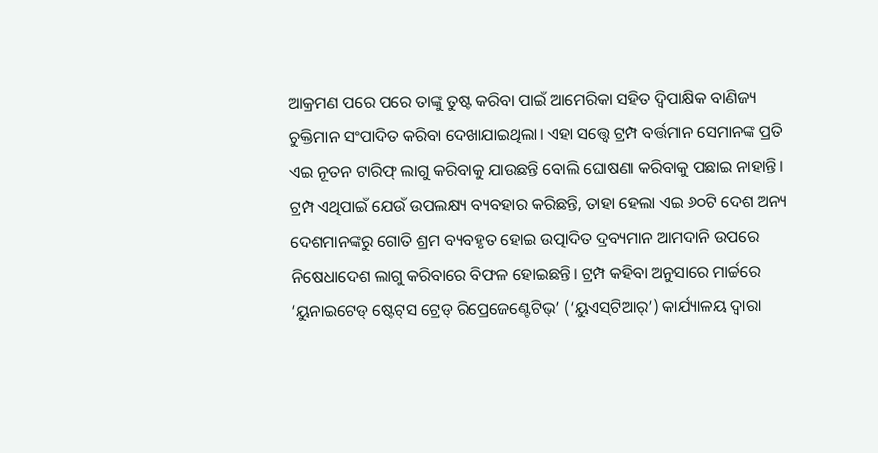ଆକ୍ରମଣ ପରେ ପରେ ତାଙ୍କୁ ତୁଷ୍ଟ କରିବା ପାଇଁ ଆମେରିକା ସହିତ ଦ୍ବିପାକ୍ଷିକ ବାଣିଜ୍ୟ ଚୁକ୍ତିମାନ ସଂପାଦିତ କରିବା ଦେଖାଯାଇଥିଲା। ଏହା ସତ୍ତ୍ବେ ଟ୍ରମ୍ପ ବର୍ତ୍ତମାନ ସେମାନଙ୍କ ପ୍ରତି ଏଇ ନୂତନ ଟାରିଫ୍ ଲାଗୁ କରିବାକୁ ଯାଉଛନ୍ତି ବୋଲି ଘୋଷଣା କରିବାକୁ ପଛାଇ ନାହାନ୍ତି। ଟ୍ରମ୍ପ ଏଥିପାଇଁ ଯେଉଁ ଉପଲକ୍ଷ୍ୟ ବ୍ୟବହାର କରିଛନ୍ତି, ତାହା ହେଲା ଏଇ ୬୦ଟି ଦେଶ ଅନ୍ୟ ଦେଶମାନଙ୍କରୁ ଗୋତି ଶ୍ରମ ବ୍ୟବହୃତ ହୋଇ ଉତ୍ପାଦିତ ଦ୍ରବ୍ୟମାନ ଆମଦାନି ଉପରେ ନିଷେଧାଦେଶ ଲାଗୁ କରିବାରେ ବିଫଳ ହୋଇଛନ୍ତି। ଟ୍ରମ୍ପ କହିବା ଅନୁସାରେ ମାର୍ଚ୍ଚରେ ‘ୟୁନାଇଟେଡ୍ ଷ୍ଟେଟ୍‌ସ ଟ୍ରେଡ୍ ରିପ୍ରେଜେଣ୍ଟେଟିଭ୍’ (‘ୟୁଏସ୍‌ଟିଆର୍’) କାର୍ଯ୍ୟାଳୟ ଦ୍ବାରା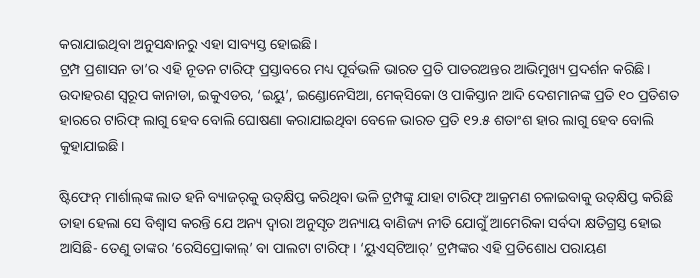କରାଯାଇଥିବା ଅନୁସନ୍ଧାନରୁ ଏହା ସାବ୍ୟସ୍ତ ହୋଇଛି।
ଟ୍ରମ୍ପ ପ୍ରଶାସନ ତା’ର ଏହି ନୂତନ ଟାରିଫ୍ ପ୍ରସ୍ତାବରେ ମଧ୍ୟ ପୂର୍ବଭଳି ଭାରତ ପ୍ରତି ପାତରଅନ୍ତର ଆଭିମୁଖ୍ୟ ପ୍ରଦର୍ଶନ କରିଛି। ଉଦାହରଣ ସ୍ବରୂପ କାନାଡା, ଇକୁଏଡର, ‘ଇୟୁ’, ଇଣ୍ଡୋନେସିଆ, ମେକ୍‌ସିକୋ ଓ ପାକିସ୍ତାନ ଆଦି ଦେଶମାନଙ୍କ ପ୍ରତି ୧୦ ପ୍ରତିଶତ ହାରରେ ଟାରିଫ୍ ଲାଗୁ ହେବ ବୋଲି ଘୋଷଣା କରାଯାଇଥିବା ବେଳେ ଭାରତ ପ୍ରତି ୧୨.୫ ଶତାଂଶ ହାର ଲାଗୁ ହେବ ବୋଲି କୁହାଯାଇଛି।

ଷ୍ଟିଫେନ୍ ମାର୍ଶାଲ୍‌ଙ୍କ ଲାତ ହନି ବ୍ୟାଜର୍‌କୁ ଉତ୍‌କ୍ଷିପ୍ତ କରିଥିବା ଭଳି ଟ୍ରମ୍ପଙ୍କୁ ଯାହା ଟାରିଫ୍ ଆକ୍ରମଣ ଚଳାଇବାକୁ ଉତ୍‌କ୍ଷିପ୍ତ କରିଛି ତାହା ହେଲା ସେ ବିଶ୍ବାସ କରନ୍ତି ଯେ ଅନ୍ୟ ଦ୍ବାରା ଅନୁସୃତ ଅନ୍ୟାୟ ବାଣିଜ୍ୟ ନୀତି ଯୋଗୁଁ ଆମେରିକା ସର୍ବଦା କ୍ଷତିଗ୍ରସ୍ତ ହୋଇ ଆସିଛି- ତେଣୁ ତାଙ୍କର ‘ରେସିପ୍ରୋକାଲ୍’ ବା ପାଲଟା ଟାରିଫ୍। ‘ୟୁଏସ୍‌ଟିଆର୍’ ଟ୍ରମ୍ପଙ୍କର ଏହି ପ୍ରତିଶୋଧ ପରାୟଣ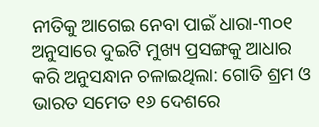ନୀତିକୁ ଆଗେଇ ନେବା ପାଇଁ ଧାରା-୩୦୧ ଅନୁସାରେ ଦୁଇଟି ମୁଖ୍ୟ ପ୍ରସଙ୍ଗକୁ ଆଧାର କରି ଅନୁସନ୍ଧାନ ଚଳାଇଥିଲା: ଗୋତି ଶ୍ରମ ଓ ଭାରତ ସମେତ ୧୬ ଦେଶରେ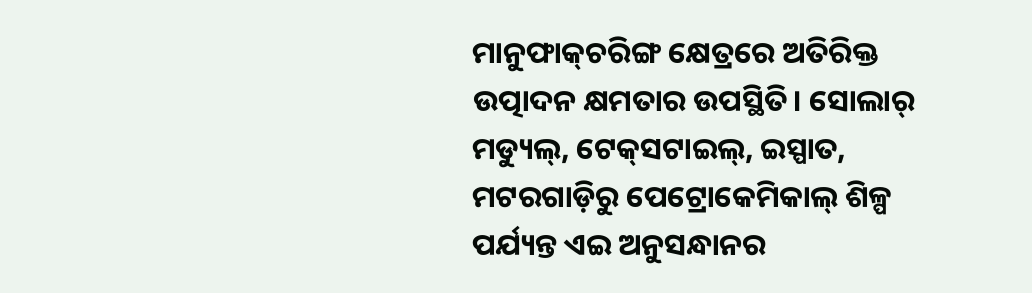ମାନୁଫାକ୍‌ଚରିଙ୍ଗ କ୍ଷେତ୍ରରେ ଅତିରିକ୍ତ ଉତ୍ପାଦନ କ୍ଷମତାର ଉପସ୍ଥିତି। ସୋଲାର୍ ମଡ୍ୟୁଲ୍, ଟେକ୍‌ସଟାଇଲ୍, ଇସ୍ପାତ, ମଟରଗାଡ଼ିରୁ ପେଟ୍ରୋକେମିକାଲ୍ ଶିଳ୍ପ ପର୍ଯ୍ୟନ୍ତ ଏଇ ଅନୁସନ୍ଧାନର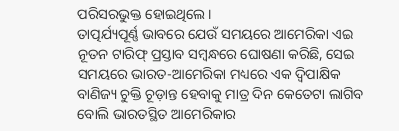ପରିସରଭୁକ୍ତ ହୋଇଥିଲେ।
ତାତ୍ପର୍ଯ୍ୟପୂର୍ଣ୍ଣ ଭାବରେ ଯେଉଁ ସମୟରେ ଆମେରିକା ଏଇ ନୂତନ ଟାରିଫ୍ ପ୍ରସ୍ତାବ ସମ୍ବନ୍ଧରେ ଘୋଷଣା କରିଛି, ସେଇ ସମୟରେ ଭାରତ-ଆମେରିକା ମଧ୍ୟରେ ଏକ ଦ୍ବିପାକ୍ଷିକ ବାଣିଜ୍ୟ ଚୁକ୍ତି ଚୂଡ଼ାନ୍ତ ହେବାକୁ ମାତ୍ର ଦିନ କେତେଟା ଲାଗିବ ବୋଲି ଭାରତସ୍ଥିତ ଆମେରିକାର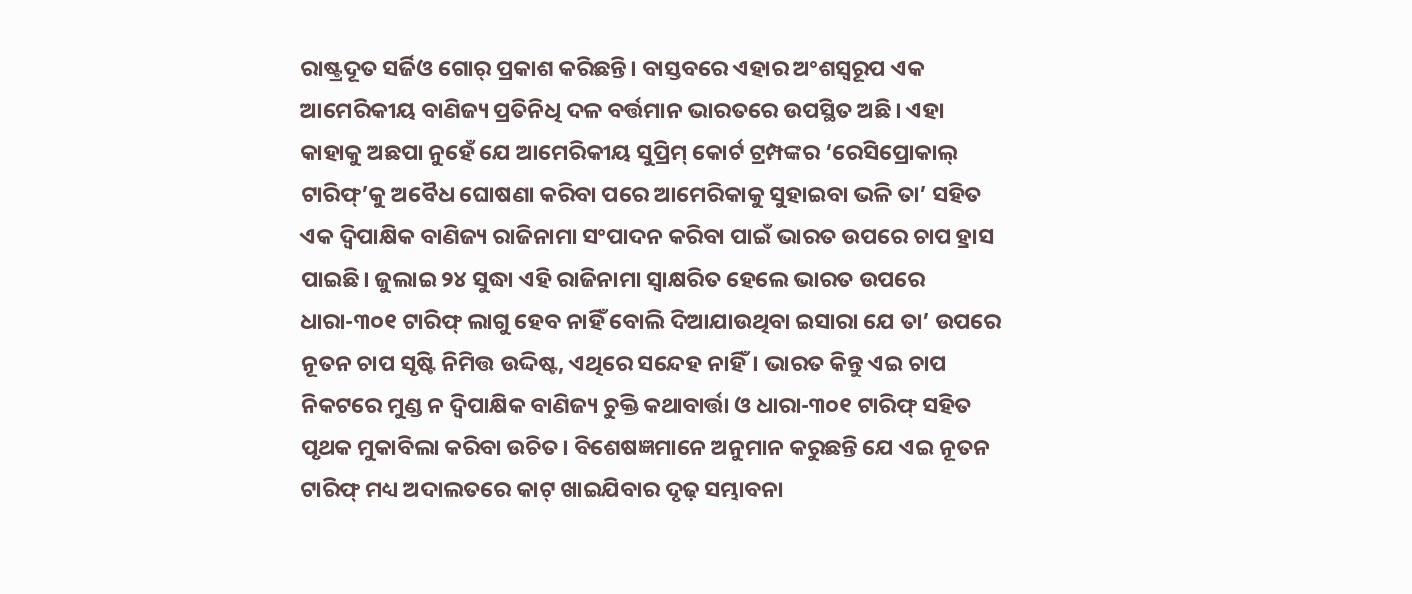ରାଷ୍ଟ୍ରଦୂତ ସର୍ଜିଓ ଗୋର୍ ପ୍ରକାଶ କରିଛନ୍ତି। ବାସ୍ତବରେ ଏହାର ଅଂଶସ୍ବରୂପ ଏକ ଆମେରିକୀୟ ବାଣିଜ୍ୟ ପ୍ରତିନିଧି ଦଳ ବର୍ତ୍ତମାନ ଭାରତରେ ଉପସ୍ଥିତ ଅଛି। ଏହା କାହାକୁ ଅଛପା ନୁହେଁ ଯେ ଆମେରିକୀୟ ସୁପ୍ରିମ୍ କୋର୍ଟ ଟ୍ରମ୍ପଙ୍କର ‘ରେସିପ୍ରୋକାଲ୍ ଟାରିଫ୍’କୁ ଅବୈଧ ଘୋଷଣା କରିବା ପରେ ଆମେରିକାକୁ ସୁହାଇବା ଭଳି ତା’ ସହିତ ଏକ ଦ୍ବିପାକ୍ଷିକ ବାଣିଜ୍ୟ ରାଜିନାମା ସଂପାଦନ କରିବା ପାଇଁ ଭାରତ ଉପରେ ଚାପ ହ୍ରାସ ପାଇଛି। ଜୁଲାଇ ୨୪ ସୁଦ୍ଧା ଏହି ରାଜିନାମା ସ୍ବାକ୍ଷରିତ ହେଲେ ଭାରତ ଉପରେ ଧାରା-୩୦୧ ଟାରିଫ୍ ଲାଗୁ ହେବ ନାହିଁ ବୋଲି ଦିଆଯାଉଥିବା ଇସାରା ଯେ ତା’ ଉପରେ ନୂତନ ଚାପ ସୃଷ୍ଟି ନିମିତ୍ତ ଉଦ୍ଦିଷ୍ଟ, ଏଥିରେ ସନ୍ଦେହ ନାହିଁ। ଭାରତ କିନ୍ତୁ ଏଇ ଚାପ ନିକଟରେ ମୁଣ୍ଡ ନ ଦ୍ବିପାକ୍ଷିକ ବାଣିଜ୍ୟ ଚୁକ୍ତି କଥାବାର୍ତ୍ତା ଓ ଧାରା-୩୦୧ ଟାରିଫ୍ ସହିତ ପୃଥକ ମୁକାବିଲା କରିବା ଉଚିତ। ବିଶେଷଜ୍ଞମାନେ ଅନୁମାନ କରୁଛନ୍ତି ଯେ ଏଇ ନୂତନ ଟାରିଫ୍ ମଧ୍ୟ ଅଦାଲତରେ କାଟ୍ ଖାଇଯିବାର ଦୃଢ଼ ସମ୍ଭାବନା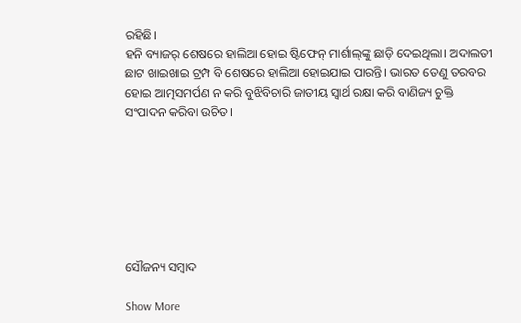ରହିଛି।
ହନି ବ୍ୟାଜର୍ ଶେଷରେ ହାଲିଆ ହୋଇ ଷ୍ଟିଫେନ୍ ମାର୍ଶାଲ୍‌ଙ୍କୁ ଛାଡ଼ି ଦେଇଥିଲା। ଅଦାଲତୀ ଛାଟ ଖାଇଖାଇ ଟ୍ରମ୍ପ ବି ଶେଷରେ ହାଲିଆ ହୋଇଯାଇ ପାରନ୍ତି। ଭାରତ ତେଣୁ ତରବର ହୋଇ ଆତ୍ମସମର୍ପଣ ନ କରି ବୁଝିବିଚାରି ଜାତୀୟ ସ୍ବାର୍ଥ ରକ୍ଷା କରି ବାଣିଜ୍ୟ ଚୁକ୍ତି ସଂପାଦନ କରିବା ଉଚିତ।







ସୌଜନ୍ୟ ସମ୍ବାଦ

Show More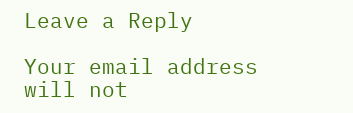Leave a Reply

Your email address will not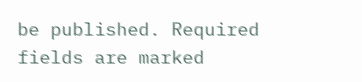be published. Required fields are marked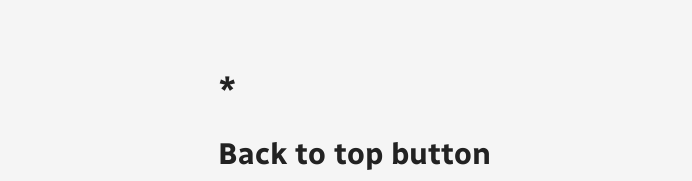*

Back to top button